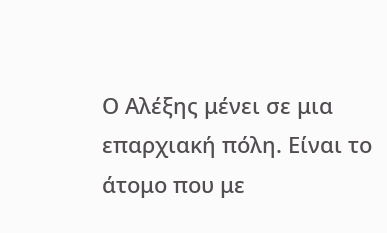Ο Αλέξης μένει σε μια επαρχιακή πόλη. Είναι το άτομο που με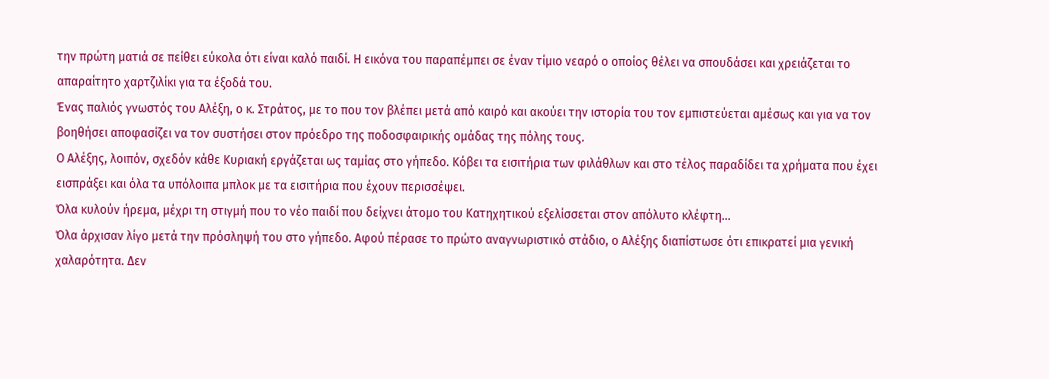την πρώτη ματιά σε πείθει εύκολα ότι είναι καλό παιδί. Η εικόνα του παραπέμπει σε έναν τίμιο νεαρό ο οποίος θέλει να σπουδάσει και χρειάζεται το απαραίτητο χαρτζιλίκι για τα έξοδά του.
Ένας παλιός γνωστός του Αλέξη, ο κ. Στράτος, με το που τον βλέπει μετά από καιρό και ακούει την ιστορία του τον εμπιστεύεται αμέσως και για να τον βοηθήσει αποφασίζει να τον συστήσει στον πρόεδρο της ποδοσφαιρικής ομάδας της πόλης τους.
Ο Αλέξης, λοιπόν, σχεδόν κάθε Κυριακή εργάζεται ως ταμίας στο γήπεδο. Κόβει τα εισιτήρια των φιλάθλων και στο τέλος παραδίδει τα χρήματα που έχει εισπράξει και όλα τα υπόλοιπα μπλοκ με τα εισιτήρια που έχουν περισσέψει.
Όλα κυλούν ήρεμα, μέχρι τη στιγμή που το νέο παιδί που δείχνει άτομο του Κατηχητικού εξελίσσεται στον απόλυτο κλέφτη…
Όλα άρχισαν λίγο μετά την πρόσληψή του στο γήπεδο. Αφού πέρασε το πρώτο αναγνωριστικό στάδιο, ο Αλέξης διαπίστωσε ότι επικρατεί μια γενική χαλαρότητα. Δεν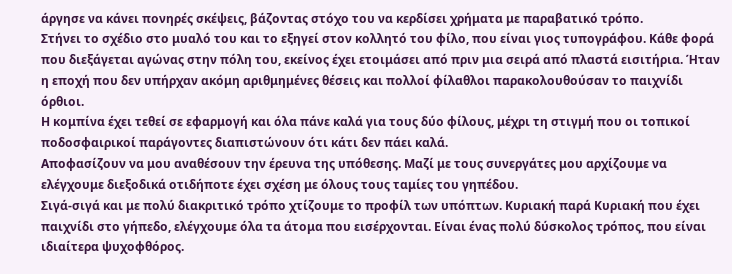άργησε να κάνει πονηρές σκέψεις, βάζοντας στόχο του να κερδίσει χρήματα με παραβατικό τρόπο.
Στήνει το σχέδιο στο μυαλό του και το εξηγεί στον κολλητό του φίλο, που είναι γιος τυπογράφου. Κάθε φορά που διεξάγεται αγώνας στην πόλη του, εκείνος έχει ετοιμάσει από πριν μια σειρά από πλαστά εισιτήρια. Ήταν η εποχή που δεν υπήρχαν ακόμη αριθμημένες θέσεις και πολλοί φίλαθλοι παρακολουθούσαν το παιχνίδι όρθιοι.
Η κομπίνα έχει τεθεί σε εφαρμογή και όλα πάνε καλά για τους δύο φίλους, μέχρι τη στιγμή που οι τοπικοί ποδοσφαιρικοί παράγοντες διαπιστώνουν ότι κάτι δεν πάει καλά.
Αποφασίζουν να μου αναθέσουν την έρευνα της υπόθεσης. Μαζί με τους συνεργάτες μου αρχίζουμε να ελέγχουμε διεξοδικά οτιδήποτε έχει σχέση με όλους τους ταμίες του γηπέδου.
Σιγά-σιγά και με πολύ διακριτικό τρόπο χτίζουμε το προφίλ των υπόπτων. Κυριακή παρά Κυριακή που έχει παιχνίδι στο γήπεδο, ελέγχουμε όλα τα άτομα που εισέρχονται. Είναι ένας πολύ δύσκολος τρόπος, που είναι ιδιαίτερα ψυχοφθόρος.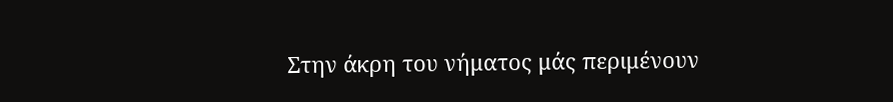Στην άκρη του νήματος μάς περιμένουν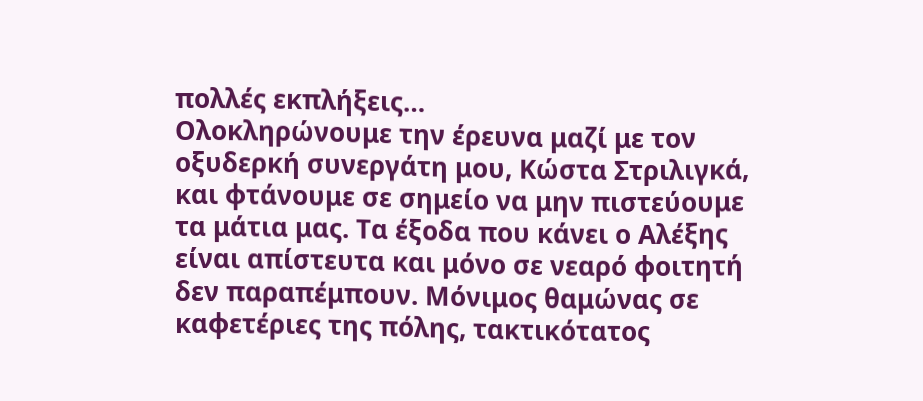πολλές εκπλήξεις…
Ολοκληρώνουμε την έρευνα μαζί με τον οξυδερκή συνεργάτη μου, Κώστα Στριλιγκά, και φτάνουμε σε σημείο να μην πιστεύουμε τα μάτια μας. Τα έξοδα που κάνει ο Αλέξης είναι απίστευτα και μόνο σε νεαρό φοιτητή δεν παραπέμπουν. Μόνιμος θαμώνας σε καφετέριες της πόλης, τακτικότατος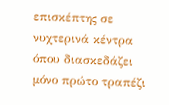επισκέπτης σε νυχτερινά κέντρα όπου διασκεδάζει μόνο πρώτο τραπέζι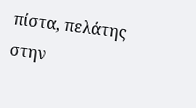πίστα, πελάτης στην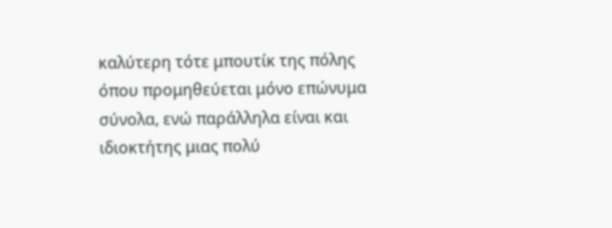καλύτερη τότε μπουτίκ της πόλης όπου προμηθεύεται μόνο επώνυμα σύνολα, ενώ παράλληλα είναι και ιδιοκτήτης μιας πολύ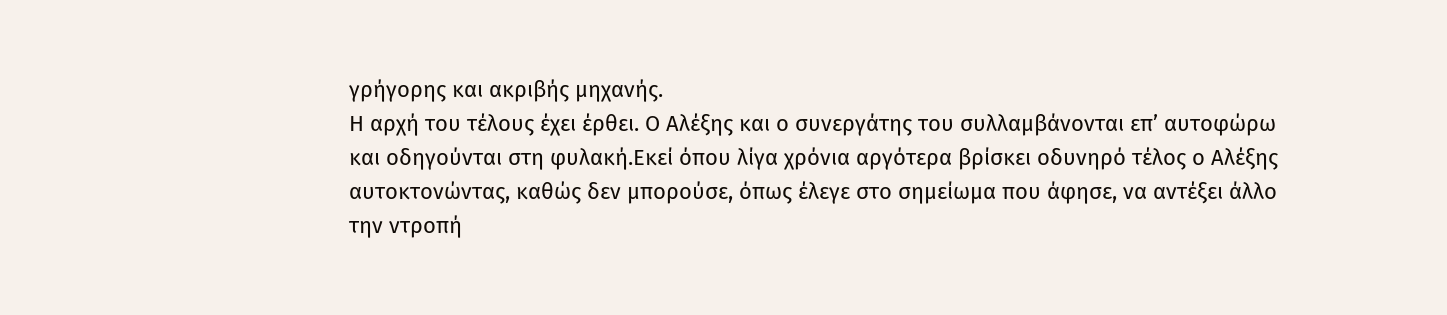γρήγορης και ακριβής μηχανής.
Η αρχή του τέλους έχει έρθει. Ο Αλέξης και ο συνεργάτης του συλλαμβάνονται επ’ αυτοφώρω και οδηγούνται στη φυλακή.Εκεί όπου λίγα χρόνια αργότερα βρίσκει οδυνηρό τέλος ο Αλέξης αυτοκτονώντας, καθώς δεν μπορούσε, όπως έλεγε στο σημείωμα που άφησε, να αντέξει άλλο την ντροπή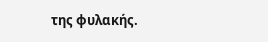της φυλακής.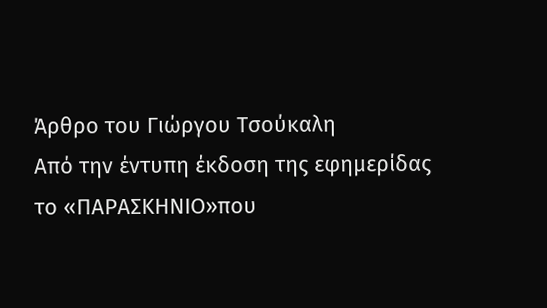Άρθρο του Γιώργου Τσούκαλη
Από την έντυπη έκδοση της εφημερίδας το «ΠΑΡΑΣΚΗΝΙΟ»που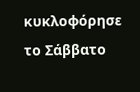κυκλοφόρησε το Σάββατο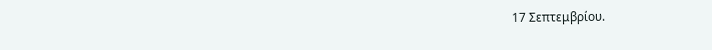17 Σεπτεμβρίου.